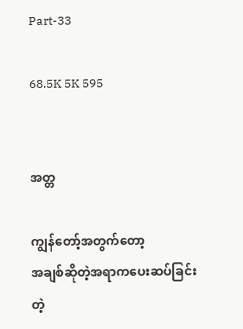Part-33

68.5K 5K 595


အတ္တ

ကျွန်တော့်အတွက်တော့
အချစ်ဆိုတဲ့အရာကပေးဆပ်ခြင်းတဲ့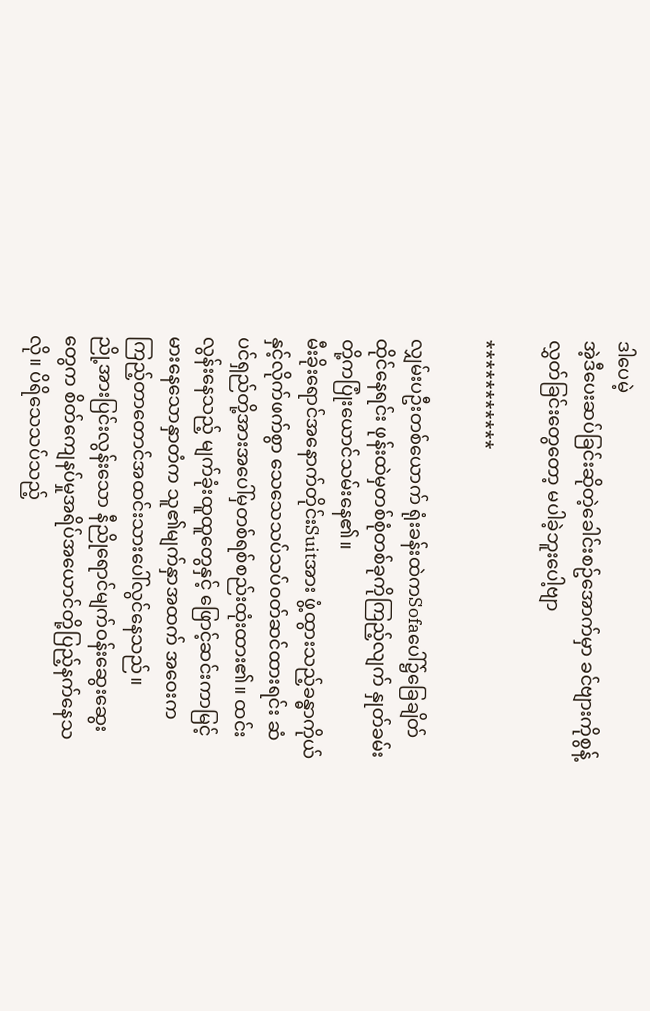ဒါပေမဲ့
အဲ့ဒီပေးဆပ်ခြင်းဆိုတဲ့ခေါင်းစဥ်အောက်မှာ ခင်ဗျားကိုစွန့်လွှတ်ခြင်းတွေတော့ မပါခဲ့ဘူးပေါ့ဗျာ

***********

လျှမ်းပဦးတစ်ယောက် ရုံးခန်းထဲကSofaပေါ်၌ခြေချိတ်ထိုင်နေရင်း ဖုန်းထဲမှတစ်စုံတစ်ခုကိုကြည့်လျက် နှုတ်ခမ်းတို့ကပြုံးယောင်သမ်းနေ၏။
မီးခိုးရောင်အနောက်တိုင်းSuitအား ဖွံ့ထွားသည့်ခန္ဓာကိုယ်နှင့်လိုက်ဖက်စွာ သေသေသပ်သပ်ဝတ်ဆင်ထားရင်း ဆံပင်ရှည်တို့အားအပေါ်မှတစ်ရစ်စည်းထုံးထား၏။ ထင်းလွန်းနေသည့် မျက်ခုံးထူထူတွေနှင့် ဖြောင့်ဆင်းကာမြင့်မားနေသောနှာတံက သူ၏မျက်နှာအထက် အဝေးကကြည့်တာတောင်အထင်းသားပေါ်လွင်နေသည်။
ညို့အားပြင်းလွန်းသော နီညိုရောင်မျက်ဝန်းဆွေးဆွေးတွေက စိတ်ကျေနပ်မှုအရိပ်အယောင်တို့ပြည့်နက်နေသလို။ ပိရိသေသပ်သည့်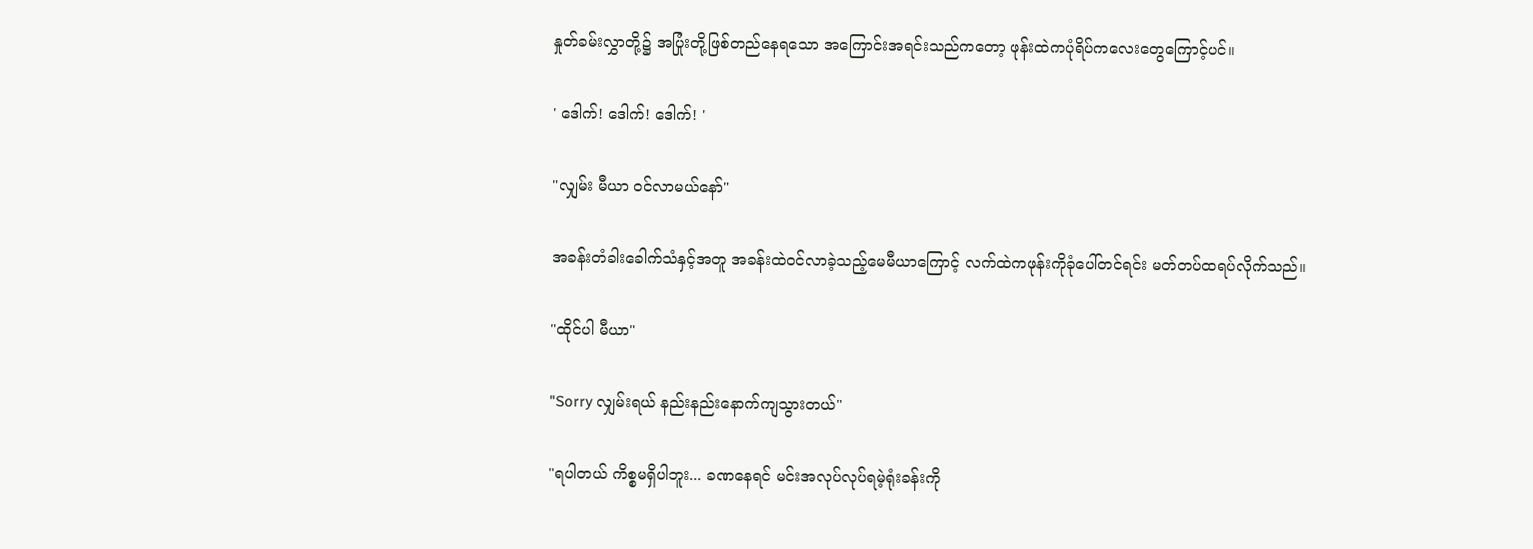နှုတ်ခမ်းလွှာတို့၌ အပြုံးတို့ဖြစ်တည်နေရသော အကြောင်းအရင်းသည်ကတော့ ဖုန်းထဲကပုံရိပ်ကလေးတွေကြောင့်ပင်။

' ဒေါက်! ဒေါက်! ဒေါက်! '

"လျှမ်း မီယာ ဝင်လာမယ်နော်"

အခန်းတံခါးခေါက်သံနှင့်အတူ အခန်းထဲဝင်လာခဲ့သည့်မေမီယာကြောင့် လက်ထဲကဖုန်းကိုခုံပေါ်တင်ရင်း မတ်တပ်ထရပ်လိုက်သည်။

"ထိုင်ပါ မီယာ"

"Sorry လျှမ်းရယ် နည်းနည်းနောက်ကျသွားတယ်"

"ရပါတယ် ကိစ္စမရှိပါဘူး... ခဏနေရင် မင်းအလုပ်လုပ်ရမဲ့ရုံးခန်းကို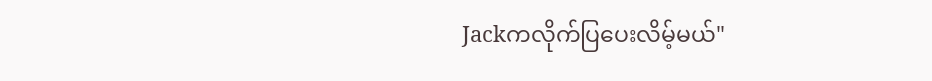Jackကလိုက်ပြပေးလိမ့်မယ်"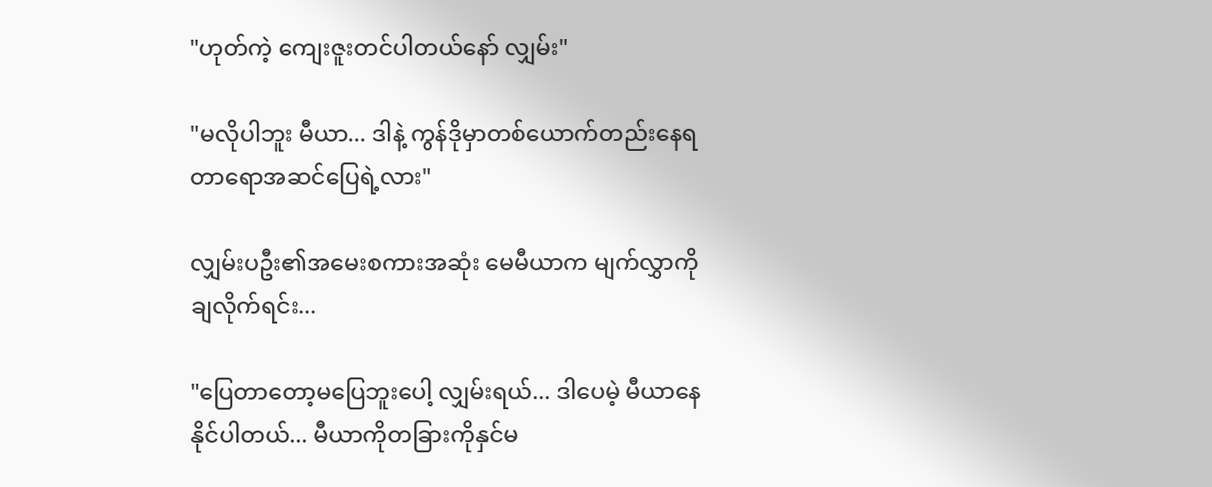"ဟုတ်ကဲ့ ကျေးဇူးတင်ပါတယ်နော် လျှမ်း"

"မလိုပါဘူး မီယာ... ဒါနဲ့ ကွန်ဒိုမှာတစ်ယောက်တည်းနေရတာရောအဆင်ပြေရဲ့လား"

လျှမ်းပဦး၏အမေးစကားအဆုံး မေမီယာက မျက်လွှာကိုချလိုက်ရင်း...

"ပြေတာတော့မပြေဘူးပေါ့ လျှမ်းရယ်... ဒါပေမဲ့ မီယာနေနိုင်ပါတယ်... မီယာကိုတခြားကိုနှင်မ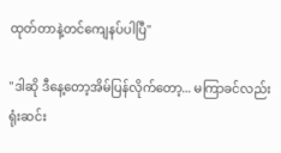ထုတ်တာနဲ့တင်ကျေနပ်ပါပြီ"

"ဒါဆို ဒီနေ့တော့အိမ်ပြန်လိုက်တော့... မကြာခင်လည်းရုံးဆင်း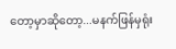တော့မှာဆိုတော့...မနက်ဖြန်မှရုံး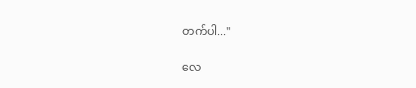တက်ပါ..."

လေ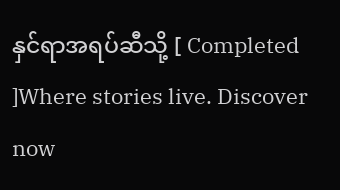နှင်ရာအရပ်ဆီသို့ [ Completed ]Where stories live. Discover now